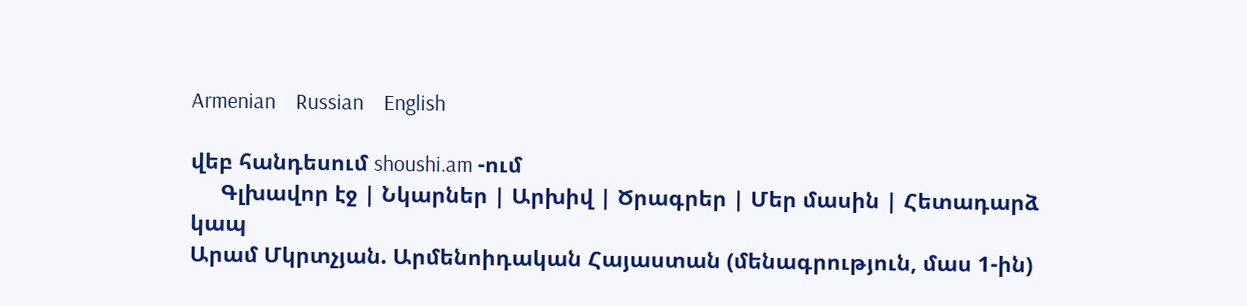Armenian    Russian    English

վեբ հանդեսում shoushi.am -ում
     Գլխավոր էջ | Նկարներ | Արխիվ | Ծրագրեր | Մեր մասին | Հետադարձ կապ
Արամ Մկրտչյան. Արմենոիդական Հայաստան (մենագրություն, մաս 1-ին)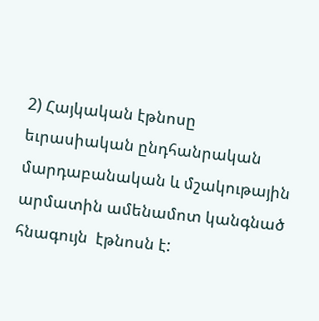2) Հայկական էթնոսը եւրասիական ընդհանրական մարդաբանական և մշակութային արմատին ամենամոտ կանգնած հնագույն  էթնոսն է: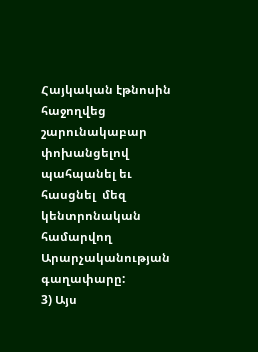Հայկական էթնոսին հաջողվեց շարունակաբար փոխանցելով պահպանել եւ հասցնել  մեզ կենտրոնական համարվող Արարչականության գաղափարը:
3) Այս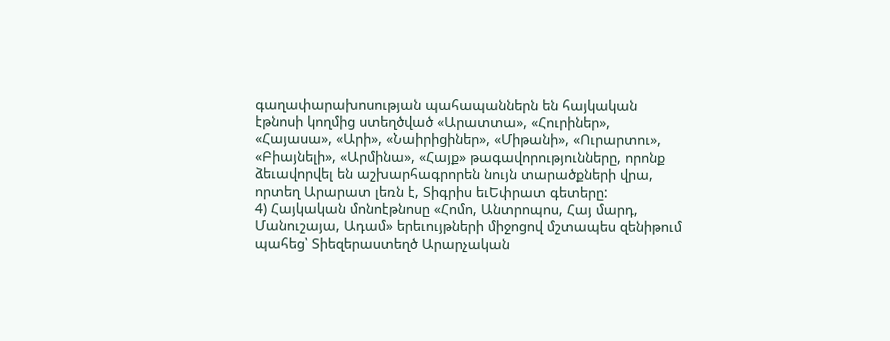գաղափարախոսության պահապաններն են հայկական էթնոսի կողմից ստեղծված «Արատտա», «Հուրիներ», «Հայասա», «Արի», «Նաիրիցիներ», «Միթանի», «Ուրարտու», «Բիայնելի», «Արմինա», «Հայք» թագավորությունները, որոնք ձեւավորվել են աշխարհագրորեն նույն տարածքների վրա,  որտեղ Արարատ լեռն է, Տիգրիս եւԵփրատ գետերը:
4) Հայկական մոնոէթնոսը «Հոմո, Անտրոպոս, Հայ մարդ, Մանուշայա, Ադամ» երեւույթների միջոցով մշտապես զենիթում պահեց՝ Տիեզերաստեղծ Արարչական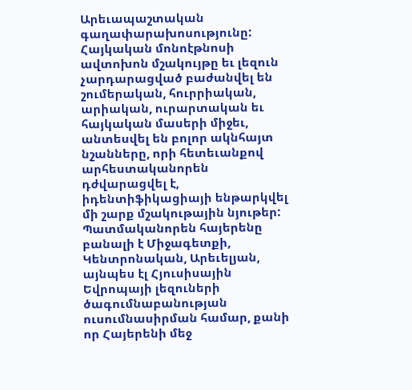Արեւապաշտական գաղափարախոսությունը:
Հայկական մոնոէթնոսի ավտոխոն մշակույթը եւ լեզուն չարդարացված բաժանվել են շումերական, հուրրիական, արիական, ուրարտական եւ հայկական մասերի միջեւ, անտեսվել են բոլոր ակնհայտ նշանները, որի հետեւանքով արհեստականորեն դժվարացվել է, իդենտիֆիկացիայի ենթարկվել մի շարք մշակութային նյութեր:
Պատմականորեն հայերենը  բանալի է Միջագետքի, Կենտրոնական, Արեւելյան, այնպես էլ Հյուսիսային Եվրոպայի լեզուների ծագումնաբանության  ուսումնասիրման համար, քանի որ Հայերենի մեջ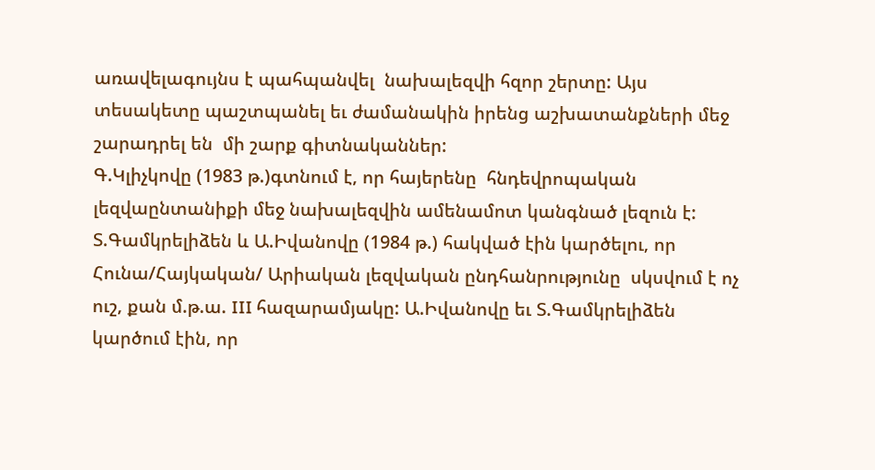առավելագույնս է պահպանվել  նախալեզվի հզոր շերտը: Այս տեսակետը պաշտպանել եւ ժամանակին իրենց աշխատանքների մեջ շարադրել են  մի շարք գիտնականներ:
Գ.Կլիչկովը (1983 թ.)գտնում է, որ հայերենը  հնդեվրոպական լեզվաընտանիքի մեջ նախալեզվին ամենամոտ կանգնած լեզուն է:
Տ.Գամկրելիձեն և Ա.Իվանովը (1984 թ.) հակված էին կարծելու, որ Հունա/Հայկական/ Արիական լեզվական ընդհանրությունը  սկսվում է ոչ ուշ, քան մ.թ.ա. III հազարամյակը: Ա.Իվանովը եւ Տ.Գամկրելիձեն կարծում էին, որ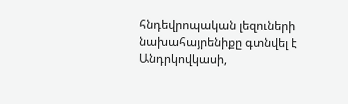հնդեվրոպական լեզուների նախահայրենիքը գտնվել է Անդրկովկասի,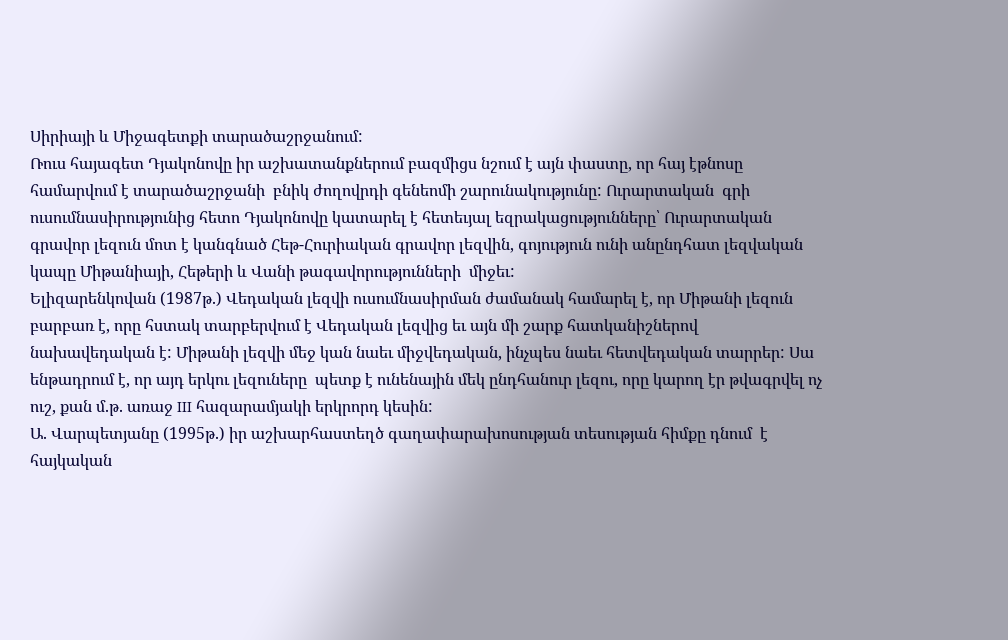Սիրիայի և Միջագետքի տարածաշրջանում:
Ռուս հայագետ Դյակոնովը իր աշխատանքներում բազմիցս նշում է այն փաստը, որ հայ էթնոսը համարվում է տարածաշրջանի  բնիկ ժողովրդի գենեոմի շարունակությունը: Ուրարտական  գրի  ուսումնասիրությունից հետո Դյակոնովը կատարել է հետեւյալ եզրակացությունները՝ Ուրարտական գրավոր լեզուն մոտ է կանգնած Հեթ-Հուրիական գրավոր լեզվին, գոյություն ունի անընդհատ լեզվական կապը Միթանիայի, Հեթերի և Վանի թագավորությունների  միջեւ:
Ելիզարենկովան (1987թ.) Վեդական լեզվի ուսումնասիրման ժամանակ համարել է, որ Միթանի լեզուն բարբառ է, որը հստակ տարբերվում է Վեդական լեզվից եւ այն մի շարք հատկանիշներով նախավեդական է: Միթանի լեզվի մեջ կան նաեւ միջվեդական, ինչպես նաեւ հետվեդական տարրեր: Սա ենթադրում է, որ այդ երկու լեզուները  պետք է ունենային մեկ ընդհանուր լեզու, որը կարող էր թվագրվել ոչ ուշ, քան մ.թ. առաջ III հազարամյակի երկրորդ կեսին:
Ա. Վարպետյանը (1995թ.) իր աշխարհաստեղծ գաղափարախոսության տեսության հիմքը դնում  է հայկական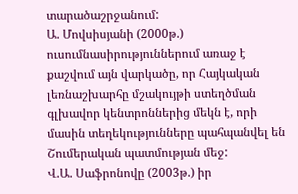տարածաշրջանում:
Ա. Մովսիսյանի (2000թ.) ուսումնասիրություններում առաջ է քաշվում այն վարկածը, որ Հայկական լեռնաշխարհը մշակույթի ստեղծման գլխավոր կենտրոններից մեկն է, որի մասին տեղեկությունները պահպանվել են Շումերական պատմության մեջ:
Վ.Ա. Սաֆրոնովը (2003թ.) իր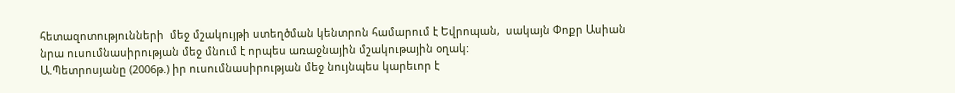հետազոտությունների  մեջ մշակույթի ստեղծման կենտրոն համարում է Եվրոպան,  սակայն Փոքր Ասիան նրա ուսումնասիրության մեջ մնում է որպես առաջնային մշակութային օղակ:
Ա.Պետրոսյանը (2006թ.) իր ուսումնասիրության մեջ նույնպես կարեւոր է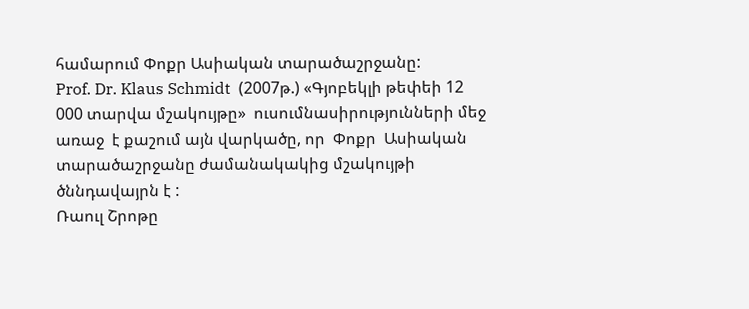համարում Փոքր Ասիական տարածաշրջանը:
Prof. Dr. Klaus Schmidt  (2007թ.) «Գյոբեկլի թեփեի 12 000 տարվա մշակույթը»  ուսումնասիրությունների մեջ առաջ  է քաշում այն վարկածը, որ  Փոքր  Ասիական  տարածաշրջանը ժամանակակից մշակույթի ծննդավայրն է :
Ռաուլ Շրոթը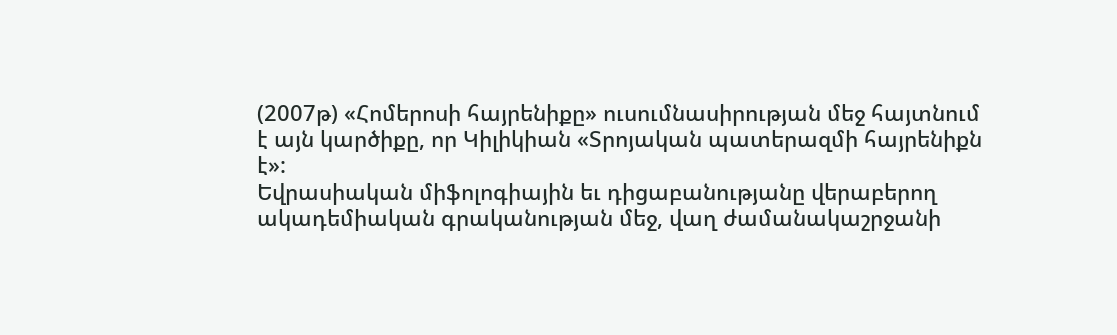(2007թ) «Հոմերոսի հայրենիքը» ուսումնասիրության մեջ հայտնում է այն կարծիքը, որ Կիլիկիան «Տրոյական պատերազմի հայրենիքն է»:
Եվրասիական միֆոլոգիային եւ դիցաբանությանը վերաբերող ակադեմիական գրականության մեջ, վաղ ժամանակաշրջանի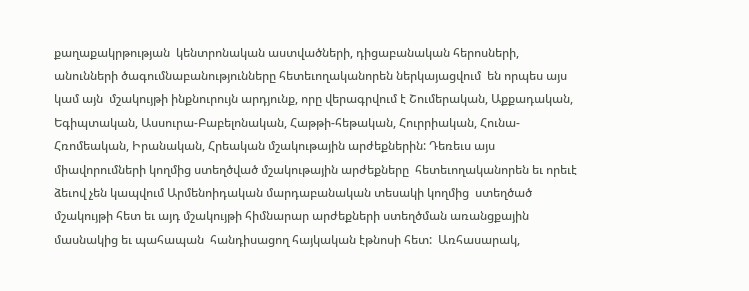քաղաքակրթության  կենտրոնական աստվածների, դիցաբանական հերոսների, անունների ծագումնաբանությունները հետեւողականորեն ներկայացվում  են որպես այս կամ այն  մշակույթի ինքնուրույն արդյունք, որը վերագրվում է Շումերական, Աքքադական, Եգիպտական, Ասսուրա-Բաբելոնական, Հաթթի-հեթական, Հուրրիական, Հունա-Հռոմեական, Իրանական, Հրեական մշակութային արժեքներին: Դեռեւս այս միավորումների կողմից ստեղծված մշակութային արժեքները  հետեւողականորեն եւ որեւէ ձեւով չեն կապվում Արմենոիդական մարդաբանական տեսակի կողմից  ստեղծած մշակույթի հետ եւ այդ մշակույթի հիմնարար արժեքների ստեղծման առանցքային մասնակից եւ պահապան  հանդիսացող հայկական էթնոսի հետ:  Առհասարակ,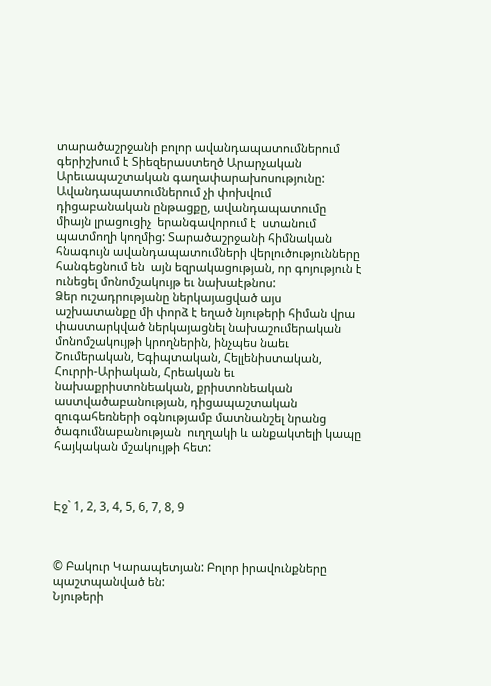տարածաշրջանի բոլոր ավանդապատումներում գերիշխում է Տիեզերաստեղծ Արարչական Արեւապաշտական գաղափարախոսությունը:  Ավանդապատումներում չի փոխվում դիցաբանական ընթացքը, ավանդապատումը  միայն լրացուցիչ  երանգավորում է  ստանում պատմողի կողմից: Տարածաշրջանի հիմնական հնագույն ավանդապատումների վերլուծությունները հանգեցնում են  այն եզրակացության, որ գոյություն է ունեցել մոնոմշակույթ եւ նախաէթնոս:
Ձեր ուշադրությանը ներկայացված այս աշխատանքը մի փորձ է եղած նյութերի հիման վրա փաստարկված ներկայացնել նախաշումերական մոնոմշակույթի կրողներին, ինչպես նաեւ Շումերական, Եգիպտական, Հելլենիստական, Հուրրի-Արիական, Հրեական եւ նախաքրիստոնեական, քրիստոնեական աստվածաբանության, դիցապաշտական զուգահեռների օգնությամբ մատնանշել նրանց ծագումնաբանության  ուղղակի և անքակտելի կապը հայկական մշակույթի հետ:



Էջ` 1, 2, 3, 4, 5, 6, 7, 8, 9



© Բակուր Կարապետյան: Բոլոր իրավունքները պաշտպանված են:
Նյութերի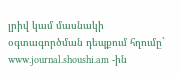լրիվ կամ մասնակի օգտագործման դեպքում հղումը` www.journal.shoushi.am -ին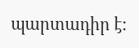պարտադիր է: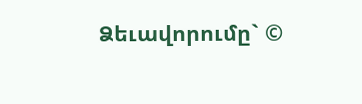Ձեւավորումը` ©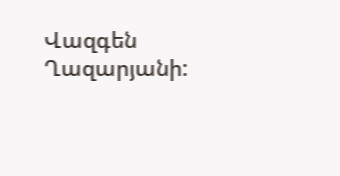Վազգեն Ղազարյանի: